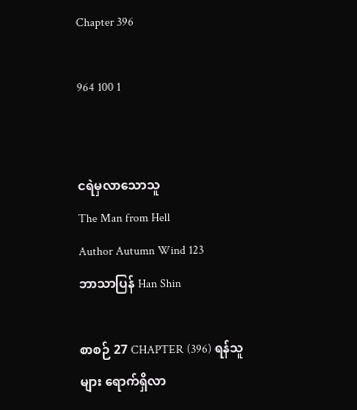Chapter 396

964 100 1


ငရဲမှလာသောသူ
The Man from Hell
Author Autumn Wind 123
ဘာသာပြန် Han Shin

စာစဉ် 27 CHAPTER (396) ရန်သူများ ရောက်ရှိလာ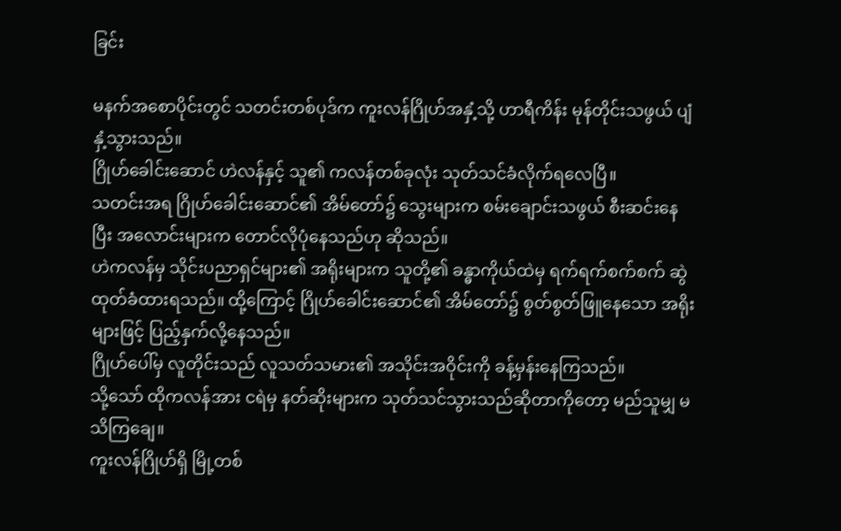ခြင်း

မနက်အစောပိုင်းတွင် သတင်းတစ်ပုဒ်က ကူးလန်ဂြိုဟ်အနှံ့သို့ ဟာရီကိန်း မုန်တိုင်းသဖွယ် ပျံနှံ့သွားသည်။
ဂြိုဟ်ခေါင်းဆောင် ဟဲလန်နှင့် သူ၏ ကလန်တစ်ခုလုံး သုတ်သင်ခံလိုက်ရလေပြီ။
သတင်းအရ ဂြိုဟ်ခေါင်းဆောင်၏ အိမ်တော်၌ သွေးများက စမ်းချောင်းသဖွယ် စီးဆင်းနေပြီး အလောင်းများက တောင်လိုပုံနေသည်ဟု ဆိုသည်။
ဟဲကလန်မှ သိုင်းပညာရှင်များ၏ အရိုးများက သူတို့၏ ခန္ဓာကိုယ်ထဲမှ ရက်ရက်စက်စက် ဆွဲထုတ်ခံထားရသည်။ ထို့ကြောင့် ဂြိုဟ်ခေါင်းဆောင်၏ အိမ်တော်၌ စွတ်စွတ်ဖြူနေသော အရိုးများဖြင့် ပြည့်နှက်လို့နေသည်။
ဂြိုဟ်ပေါ်မှ လူတိုင်းသည် လူသတ်သမား၏ အသိုင်းအဝိုင်းကို ခန့်မှန်းနေကြသည်။
သို့သော် ထိုကလန်အား ငရဲမှ နတ်ဆိုးများက သုတ်သင်သွားသည်ဆိုတာကိုတော့ မည်သူမျှ မသိကြချေ။
ကူးလန်ဂြိုဟ်ရှိ မြို့တစ်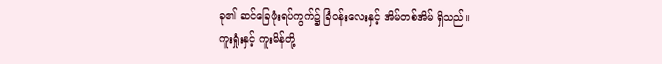ခု၏ ဆင်ခြေဖုံးရပ်ကွက်၌ ခြံဝန်းလေးနှင့် အိမ်တစ်အိမ် ရှိသည်။
ကူးရှုံးနှင့် ကူးမိန်တို့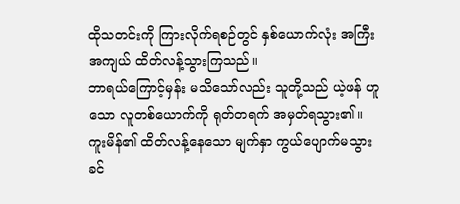ထိုသတင်းကို ကြားလိုက်ရစဉ်တွင် နှစ်ယောက်လုံး အကြီးအကျယ် ထိတ်လန့်သွားကြသည်။
ဘာရယ်ကြောင့်မှန်း မသိသော်လည်း သူတို့သည် ယဲ့ဖန် ဟူသော လူတစ်ယောက်ကို ရုတ်တရက် အမှတ်ရသွား၏။
ကူးမိန်၏ ထိတ်လန့်နေသော မျက်နှာ ကွယ်ပျောက်မသွားခင်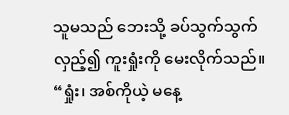သူမသည် ဘေးသို့ ခပ်သွက်သွက် လှည့်၍ ကူးရှုံးကို မေးလိုက်သည်။
“ရှုံး၊ အစ်ကိုယဲ့ မနေ့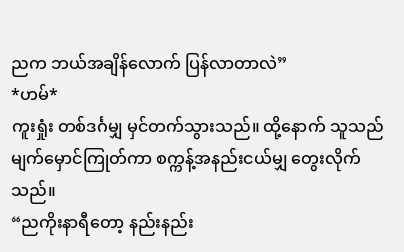ညက ဘယ်အချိန်လောက် ပြန်လာတာလဲ”
*ဟမ်*
ကူးရှုံး တစ်ဒင်္ဂမျှ မှင်တက်သွားသည်။ ထို့နောက် သူသည် မျက်မှောင်ကြုတ်ကာ စက္ကန့်အနည်းငယ်မျှ တွေးလိုက်သည်။
“ညကိုးနာရီတော့ နည်းနည်း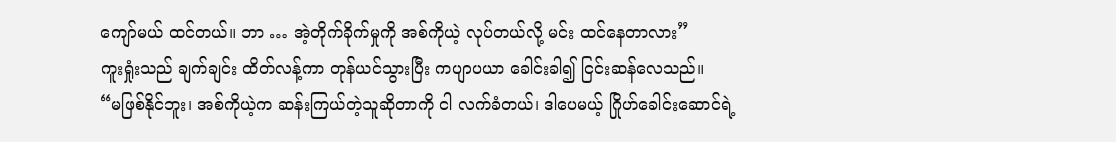ကျော်မယ် ထင်တယ်။ ဘာ … အဲ့တိုက်ခိုက်မှုကို အစ်ကိုယဲ့ လုပ်တယ်လို့ မင်း ထင်နေတာလား”
ကူးရှုံးသည် ချက်ချင်း ထိတ်လန့်ကာ တုန်ယင်သွားပြီး ကပျာပယာ ခေါင်းခါ၍ ငြင်းဆန်လေသည်။
“မဖြစ်နိုင်ဘူး၊ အစ်ကိုယဲ့က ဆန်းကြယ်တဲ့သူဆိုတာကို ငါ လက်ခံတယ်၊ ဒါပေမယ့် ဂြိုဟ်ခေါင်းဆောင်ရဲ့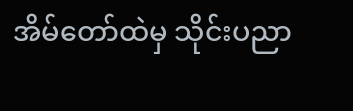အိမ်တော်ထဲမှ သိုင်းပညာ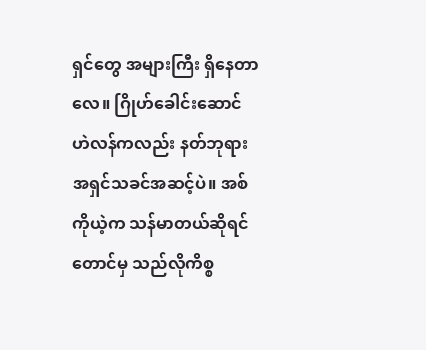ရှင်တွေ အများကြီး ရှိနေတာလေ။ ဂြိုဟ်ခေါင်းဆောင် ဟဲလန်ကလည်း နတ်ဘုရား အရှင်သခင်အဆင့်ပဲ။ အစ်ကိုယဲ့က သန်မာတယ်ဆိုရင်တောင်မှ သည်လိုကိစ္စ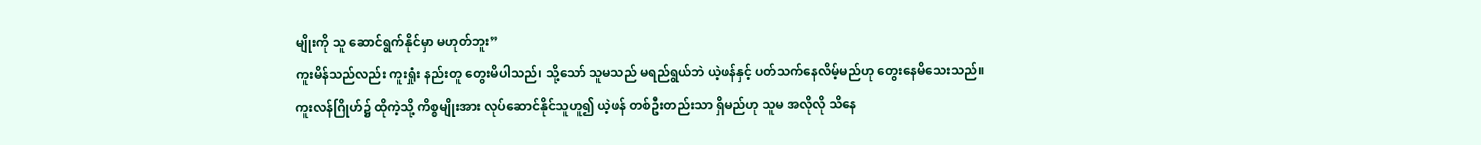မျိုးကို သူ ဆောင်ရွက်နိုင်မှာ မဟုတ်ဘူး”
ကူးမိန်သည်လည်း ကူးရှုံး နည်းတူ တွေးမိပါသည်၊ သို့သော် သူမသည် မရည်ရွယ်ဘဲ ယဲ့ဖန်နှင့် ပတ်သက်နေလိမ့်မည်ဟု တွေးနေမိသေးသည်။
ကူးလန်ဂြိုဟ်၌ ထိုကဲ့သို့ ကိစ္စမျိုးအား လုပ်ဆောင်နိုင်သူဟူ၍ ယဲ့ဖန် တစ်ဦးတည်းသာ ရှိမည်ဟု သူမ အလိုလို သိနေ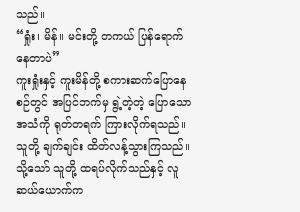သည်။
“ရှုံး၊ မိန်။ မင်းတို့ တကယ် ပြန်ရောက်နေတာပဲ”
ကူးရှုံးနှင့် ကူးမိန်တို့ စကားဆက်ပြောနေစဉ်တွင် အပြင်ဘက်မှ ရွဲ့တဲ့တဲ့ ပြောသော အသံကို ရုတ်တရက် ကြားလိုက်ရသည်။ သူတို့ ချက်ချင်း ထိတ်လန့်သွားကြသည်။
သို့သော် သူတို့ ထရပ်လိုက်သည်နှင့် လူဆယ်ယောက်က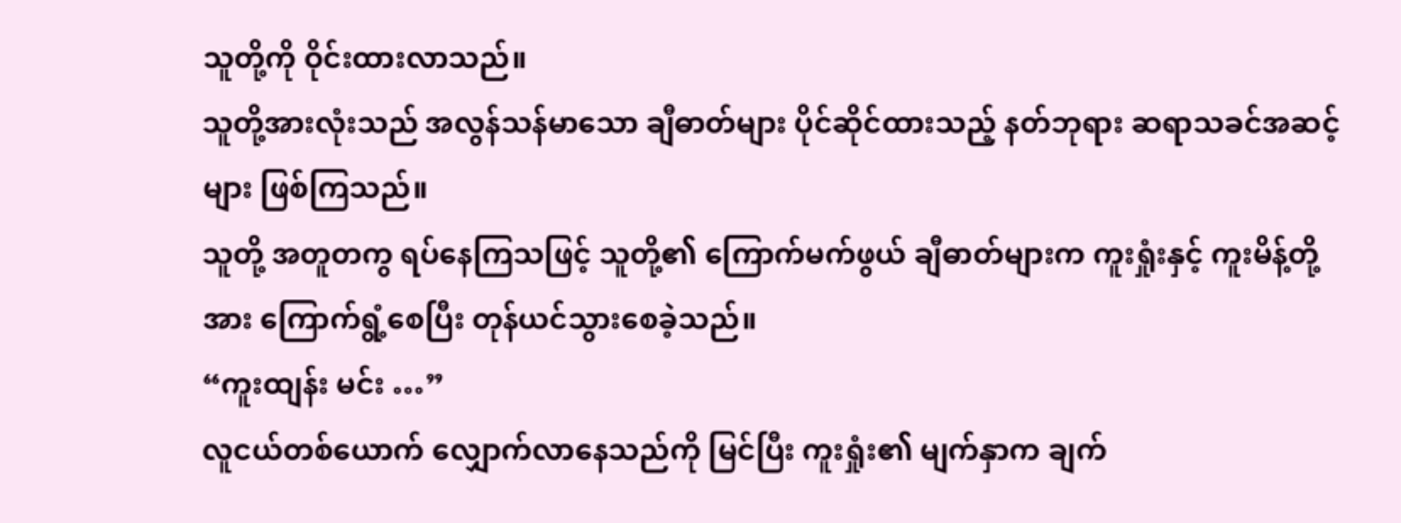သူတို့ကို ဝိုင်းထားလာသည်။
သူတို့အားလုံးသည် အလွန်သန်မာသော ချီဓာတ်များ ပိုင်ဆိုင်ထားသည့် နတ်ဘုရား ဆရာသခင်အဆင့်များ ဖြစ်ကြသည်။
သူတို့ အတူတကွ ရပ်နေကြသဖြင့် သူတို့၏ ကြောက်မက်ဖွယ် ချီဓာတ်များက ကူးရှုံးနှင့် ကူးမိန့်တို့အား ကြောက်ရွံ့စေပြီး တုန်ယင်သွားစေခဲ့သည်။
“ကူးထျန်း မင်း …”
လူငယ်တစ်ယောက် လျှောက်လာနေသည်ကို မြင်ပြီး ကူးရှုံး၏ မျက်နှာက ချက်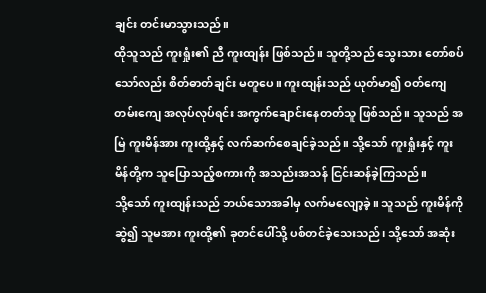ချင်း တင်းမာသွားသည်။
ထိုသူသည် ကူးရှုံး၏ ညီ ကူးထျန်း ဖြစ်သည်။ သူတို့သည် သွေးသား တော်စပ်သော်လည်း စိတ်ဓာတ်ချင်း မတူပေ။ ကူးထျန်းသည် ယုတ်မာ၍ ဝတ်ကျေတမ်းကျေ အလုပ်လုပ်ရင်း အကွက်ချောင်းနေတတ်သူ ဖြစ်သည်။ သူသည် အမြဲ ကူးမိန်အား ကူးထို့နှင့် လက်ဆက်စေချင်ခဲ့သည်။ သို့သော် ကူးရှုံးနှင့် ကူးမိန်တို့က သူပြောသည့်စကားကို အသည်းအသန် ငြင်းဆန်ခဲ့ကြသည်။
သို့သော် ကူးထျန်းသည် ဘယ်သောအခါမှ လက်မလျော့ခဲ့။ သူသည် ကူးမိန်ကို ဆွဲ၍ သူမအား ကူးထို့၏ ခုတင်ပေါ်သို့ ပစ်တင်ခဲ့သေးသည်၊ သို့သော် အဆုံး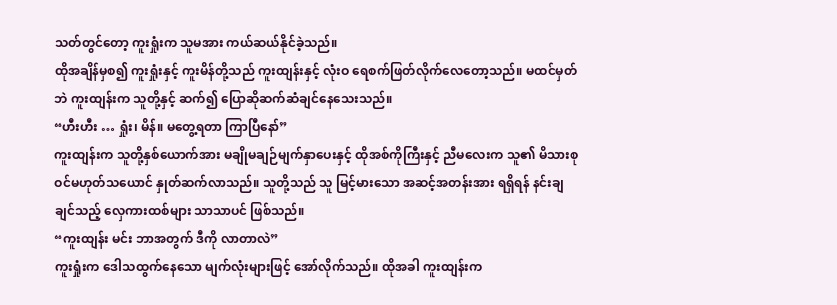သတ်တွင်တော့ ကူးရှုံးက သူမအား ကယ်ဆယ်နိုင်ခဲ့သည်။
ထိုအချိန်မှစ၍ ကူးရှုံးနှင့် ကူးမိန်တို့သည် ကူးထျန်းနှင့် လုံးဝ ရေစက်ဖြတ်လိုက်လေတော့သည်။ မထင်မှတ်ဘဲ ကူးထျန်းက သူတို့နှင့် ဆက်၍ ပြောဆိုဆက်ဆံချင်နေသေးသည်။
“ဟီးဟီး … ရှုံး၊ မိန်။ မတွေ့ရတာ ကြာပြီနော်”
ကူးထျန်းက သူတို့နှစ်ယောက်အား မချိုမချဉ်မျက်နှာပေးနှင့် ထိုအစ်ကိုကြီးနှင့် ညီမလေးက သူ၏ မိသားစုဝင်မဟုတ်သယောင် နှုတ်ဆက်လာသည်။ သူတို့သည် သူ မြင့်မားသော အဆင့်အတန်းအား ရရှိရန် နင်းချချင်သည့် လှေကားထစ်များ သာသာပင် ဖြစ်သည်။
“ကူးထျန်း မင်း ဘာအတွက် ဒီကို လာတာလဲ”
ကူးရှုံးက ဒေါသထွက်နေသော မျက်လုံးများဖြင့် အော်လိုက်သည်။ ထိုအခါ ကူးထျန်းက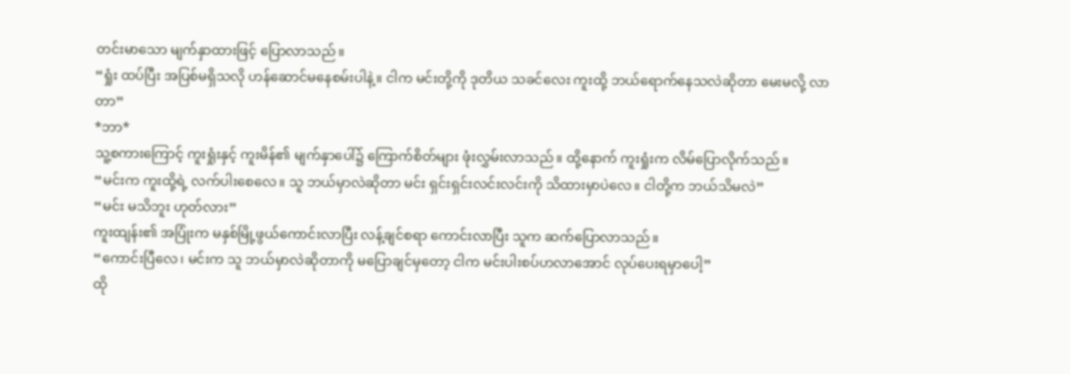တင်းမာသော မျက်နှာထားဖြင့် ပြောလာသည်။
“ရှုံး ထပ်ပြီး အပြစ်မရှိသလို ဟန်ဆောင်မနေစမ်းပါနဲ့။ ငါက မင်းတို့ကို ဒုတိယ သခင်လေး ကူးထို့ ဘယ်ရောက်နေသလဲဆိုတာ မေးမလို့ လာတာ”
*ဘာ*
သူ့စကားကြောင့် ကူးရှုံးနှင့် ကူးမိန်၏ မျက်နှာပေါ်၌ ကြောက်စိတ်များ ဖုံးလွှမ်းလာသည်။ ထို့နောက် ကူးရှုံးက လိမ်ပြောလိုက်သည်။
“မင်းက ကူးထို့ရဲ့ လက်ပါးစေလေ။ သူ ဘယ်မှာလဲဆိုတာ မင်း ရှင်းရှင်းလင်းလင်းကို သိထားမှာပဲလေ။ ငါတို့က ဘယ်သိမလဲ”
“မင်း မသိဘူး ဟုတ်လား”
ကူးထျန်း၏ အပြုံးက မနှစ်မြို့ဖွယ်ကောင်းလာပြီး လန့်ချင်စရာ ကောင်းလာပြီး သူက ဆက်ပြောလာသည်။
“ကောင်းပြီလေ၊ မင်းက သူ ဘယ်မှာလဲဆိုတာကို မပြောချင်မှတော့ ငါက မင်းပါးစပ်ဟလာအောင် လုပ်ပေးရမှာပေါ့”
ထို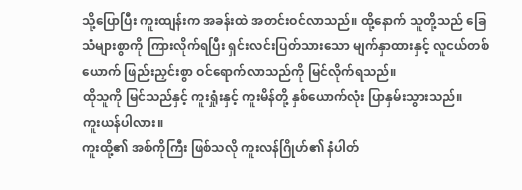သို့ပြောပြီး ကူးထျန်းက အခန်းထဲ အတင်းဝင်လာသည်။ ထို့နောက် သူတို့သည် ခြေသံများစွာကို ကြားလိုက်ရပြီး ရှင်းလင်းပြတ်သားသော မျက်နှာထားနှင့် လူငယ်တစ်ယောက် ဖြည်းညှင်းစွာ ဝင်ရောက်လာသည်ကို မြင်လိုက်ရသည်။
ထိုသူကို မြင်သည်နှင့် ကူးရှုံးနှင့် ကူးမိန်တို့ နှစ်ယောက်လုံး ပြာနှမ်းသွားသည်။
ကူးယန်ပါလား။
ကူးထို့၏ အစ်ကိုကြီး ဖြစ်သလို ကူးလန်ဂြိုဟ်၏ နံပါတ်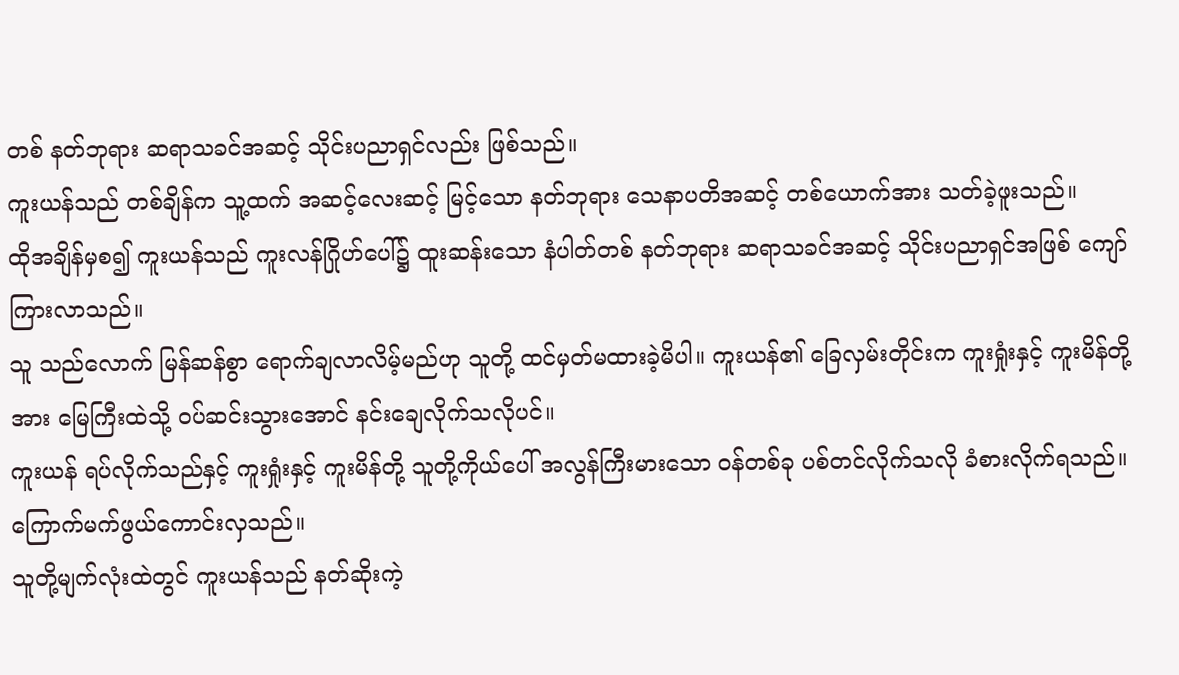တစ် နတ်ဘုရား ဆရာသခင်အဆင့် သိုင်းပညာရှင်လည်း ဖြစ်သည်။
ကူးယန်သည် တစ်ချိန်က သူ့ထက် အဆင့်လေးဆင့် မြင့်သော နတ်ဘုရား သေနာပတိအဆင့် တစ်ယောက်အား သတ်ခဲ့ဖူးသည်။
ထိုအချိန်မှစ၍ ကူးယန်သည် ကူးလန်ဂြိုဟ်ပေါ်၌ ထူးဆန်းသော နံပါတ်တစ် နတ်ဘုရား ဆရာသခင်အဆင့် သိုင်းပညာရှင်အဖြစ် ကျော်ကြားလာသည်။
သူ သည်လောက် မြန်ဆန်စွာ ရောက်ချလာလိမ့်မည်ဟု သူတို့ ထင်မှတ်မထားခဲ့မိပါ။ ကူးယန်၏ ခြေလှမ်းတိုင်းက ကူးရှုံးနှင့် ကူးမိန်တို့အား မြေကြီးထဲသို့ ဝပ်ဆင်းသွားအောင် နင်းချေလိုက်သလိုပင်။
ကူးယန် ရပ်လိုက်သည်နှင့် ကူးရှုံးနှင့် ကူးမိန်တို့ သူတို့ကိုယ်ပေါ် အလွန်ကြီးမားသော ဝန်တစ်ခု ပစ်တင်လိုက်သလို ခံစားလိုက်ရသည်။
ကြောက်မက်ဖွယ်ကောင်းလှသည်။
သူတို့မျက်လုံးထဲတွင် ကူးယန်သည် နတ်ဆိုးကဲ့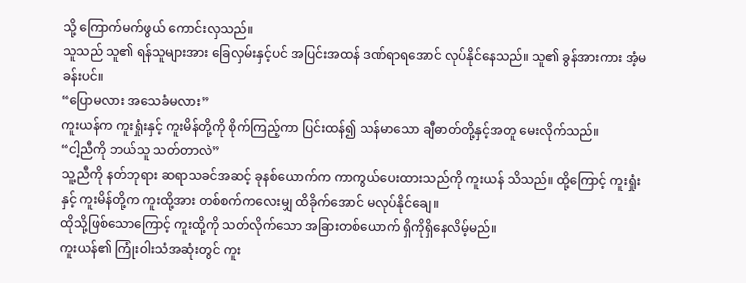သို့ ကြောက်မက်ဖွယ် ကောင်းလှသည်။
သူသည် သူ၏ ရန်သူများအား ခြေလှမ်းနှင့်ပင် အပြင်းအထန် ဒဏ်ရာရအောင် လုပ်နိုင်နေသည်။ သူ၏ ခွန်အားကား အံ့မခန်းပင်။
“ပြောမလား အသေခံမလား”
ကူးယန်က ကူးရှုံးနှင့် ကူးမိန်တို့ကို စိုက်ကြည့်ကာ ပြင်းထန်၍ သန်မာသော ချီဓာတ်တို့နှင့်အတူ မေးလိုက်သည်။
“ငါ့ညီကို ဘယ်သူ သတ်တာလဲ”
သူ့ညီကို နတ်ဘုရား ဆရာသခင်အဆင့် ခုနစ်ယောက်က ကာကွယ်ပေးထားသည်ကို ကူးယန် သိသည်။ ထို့ကြောင့် ကူးရှုံးနှင့် ကူးမိန်တို့က ကူးထို့အား တစ်စက်ကလေးမျှ ထိခိုက်အောင် မလုပ်နိုင်ချေ။
ထိုသို့ဖြစ်သောကြောင့် ကူးထို့ကို သတ်လိုက်သော အခြားတစ်ယောက် ရှိကိုရှိနေလိမ့်မည်။
ကူးယန်၏ ကြုံးဝါးသံအဆုံးတွင် ကူး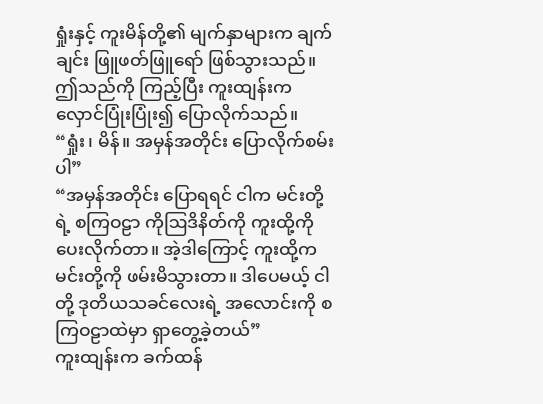ရှုံးနှင့် ကူးမိန်တို့၏ မျက်နှာများက ချက်ချင်း ဖြူဖတ်ဖြူရော် ဖြစ်သွားသည်။
ဤသည်ကို ကြည့်ပြီး ကူးထျန်းက လှောင်ပြုံးပြုံး၍ ပြောလိုက်သည်။
“ရှုံး၊ မိန်။ အမှန်အတိုင်း ပြောလိုက်စမ်းပါ”
“အမှန်အတိုင်း ပြောရရင် ငါက မင်းတို့ရဲ့ စကြဝဠာ ကိုဩဒိနိတ်ကို ကူးထို့ကို ပေးလိုက်တာ။ အဲ့ဒါကြောင့် ကူးထို့က မင်းတို့ကို ဖမ်းမိသွားတာ။ ဒါပေမယ့် ငါတို့ ဒုတိယသခင်လေးရဲ့ အလောင်းကို စကြဝဠာထဲမှာ ရှာတွေ့ခဲ့တယ်”
ကူးထျန်းက ခက်ထန်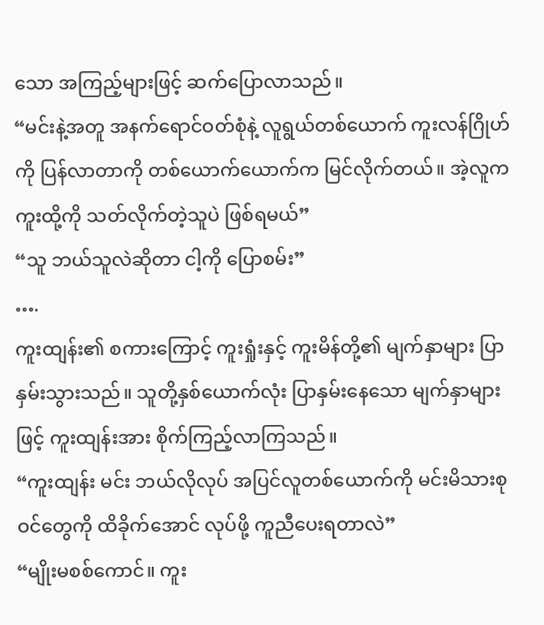သော အကြည့်များဖြင့် ဆက်ပြောလာသည်။
“မင်းနဲ့အတူ အနက်ရောင်ဝတ်စုံနဲ့ လူရွယ်တစ်ယောက် ကူးလန်ဂြိုဟ်ကို ပြန်လာတာကို တစ်ယောက်ယောက်က မြင်လိုက်တယ်။ အဲ့လူက ကူးထို့ကို သတ်လိုက်တဲ့သူပဲ ဖြစ်ရမယ်”
“သူ ဘယ်သူလဲဆိုတာ ငါ့ကို ပြောစမ်း”
….
ကူးထျန်း၏ စကားကြောင့် ကူးရှုံးနှင့် ကူးမိန်တို့၏ မျက်နှာများ ပြာနှမ်းသွားသည်။ သူတို့နှစ်ယောက်လုံး ပြာနှမ်းနေသော မျက်နှာများဖြင့် ကူးထျန်းအား စိုက်ကြည့်လာကြသည်။
“ကူးထျန်း မင်း ဘယ်လိုလုပ် အပြင်လူတစ်ယောက်ကို မင်းမိသားစုဝင်တွေကို ထိခိုက်အောင် လုပ်ဖို့ ကူညီပေးရတာလဲ”
“မျိုးမစစ်ကောင်။ ကူး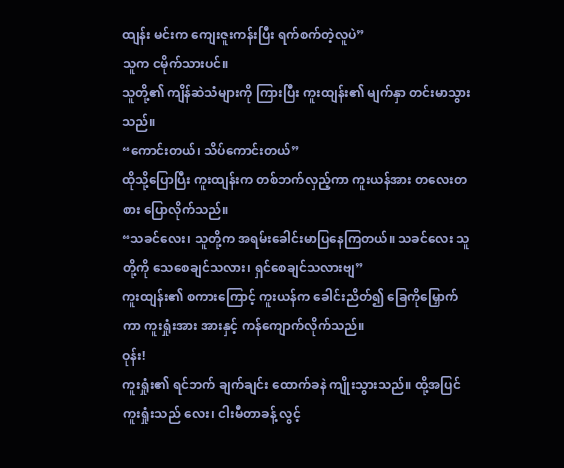ထျန်း မင်းက ကျေးဇူးကန်းပြီး ရက်စက်တဲ့လူပဲ”
သူက ငမိုက်သားပင်။
သူတို့၏ ကျိန်ဆဲသံများကို ကြားပြီး ကူးထျန်း၏ မျက်နှာ တင်းမာသွားသည်။
“ကောင်းတယ်၊ သိပ်ကောင်းတယ်”
ထိုသို့ပြောပြီး ကူးထျန်းက တစ်ဘက်လှည့်ကာ ကူးယန်အား တလေးတစား ပြောလိုက်သည်။
“သခင်လေး၊ သူတို့က အရမ်းခေါင်းမာပြနေကြတယ်။ သခင်လေး သူတို့ကို သေစေချင်သလား၊ ရှင်စေချင်သလားဗျ”
ကူးထျန်း၏ စကားကြောင့် ကူးယန်က ခေါင်းညိတ်၍ ခြေကိုမြှောက်ကာ ကူးရှုံးအား အားနှင့် ကန်ကျောက်လိုက်သည်။
ဝုန်း!
ကူးရှုံး၏ ရင်ဘက် ချက်ချင်း ထောက်ခနဲ ကျိုးသွားသည်။ ထို့အပြင် ကူးရှုံးသည် လေး၊ ငါးမီတာခန့် လွင့်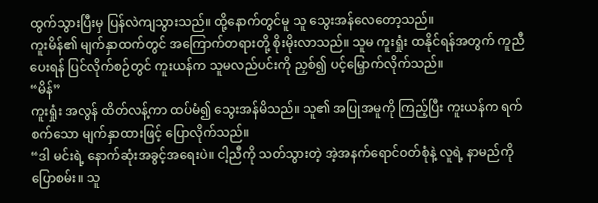ထွက်သွားပြီးမှ ပြန်လဲကျသွားသည်။ ထို့နောက်တွင်မူ သူ သွေးအန်လေတော့သည်။
ကူးမိန်၏ မျက်နှာထက်တွင် အကြောက်တရားတို့ စိုးမိုးလာသည်။ သူမ ကူးရှုံး ထနိုင်ရန်အတွက် ကူညီပေးရန် ပြင်လိုက်စဉ်တွင် ကူးယန်က သူမလည်ပင်းကို ညှစ်၍ ပင့်မြှောက်လိုက်သည်။
“မိန်”
ကူးရှုံး အလွန် ထိတ်လန့်ကာ ထပ်မံ၍ သွေးအန်မိသည်။ သူ၏ အပြုအမူကို ကြည့်ပြီး ကူးယန်က ရက်စက်သော မျက်နှာထားဖြင့် ပြောလိုက်သည်။
“ဒါ မင်းရဲ့ နောက်ဆုံးအခွင့်အရေးပဲ။ ငါ့ညီကို သတ်သွားတဲ့ အဲ့အနက်ရောင်ဝတ်စုံနဲ့ လူရဲ့ နာမည်ကို ပြောစမ်း။ သူ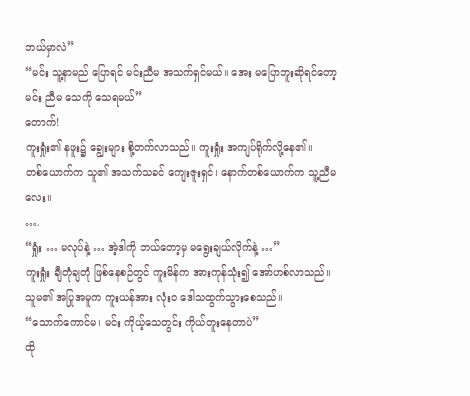ဘယ်မှာလဲ”
“မင်း သူ့နာမည် ပြောရင် မင်းညီမ အသက်ရှင်မယ်။ အေး မပြောဘူးဆိုရင်တော့ မင်း ညီမ သေကို သေရမယ်”
တောက်!
ကူးရှုံး၏ နဖူး၌ ချွေးများ စို့တက်လာသည်။ ကူးရှုံး အကျပ်ရိုက်လို့နေ၏။
တစ်ယောက်က သူ၏ အသက်သခင် ကျေးဇူးရှင်၊ နောက်တစ်ယောက်က သူ့ညီမလေး။
….
“ရှုံး … မလုပ်နဲ့ … အဲ့ဒါကို ဘယ်တော့မှ မရွေးချယ်လိုက်နဲ့ …”
ကူးရှုံး ချီတုံချတုံ ဖြစ်နေစဉ်တွင် ကူးမိန်က အားကုန်သုံး၍ အော်ဟစ်လာသည်။ သူမ၏ အပြုအမူက ကူးယန်အား လုံးဝ ဒေါသထွက်သွားစေသည်။
“သောက်ကောင်မ၊ မင်း ကိုယ့်သေတွင်း ကိုယ်တူးနေတာပဲ”
ထို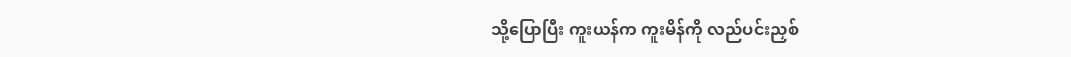သို့ပြောပြီး ကူးယန်က ကူးမိန်ကို လည်ပင်းညှစ်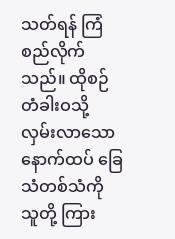သတ်ရန် ကြံစည်လိုက်သည်။ ထိုစဉ် တံခါးဝသို့ လှမ်းလာသော နောက်ထပ် ခြေသံတစ်သံကို သူတို့ ကြား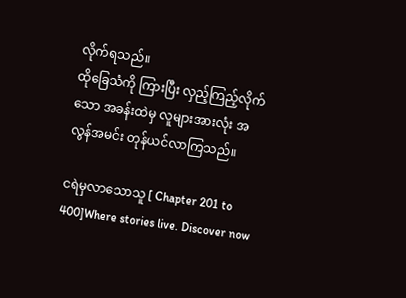လိုက်ရသည်။
ထိုခြေသံကို ကြားပြီး လှည့်ကြည့်လိုက်သော အခန်းထဲမှ လူများအားလုံး အလွန်အမင်း တုန်ယင်လာကြသည်။

ငရဲမှလာသောသူ [ Chapter 201 to 400]Where stories live. Discover now